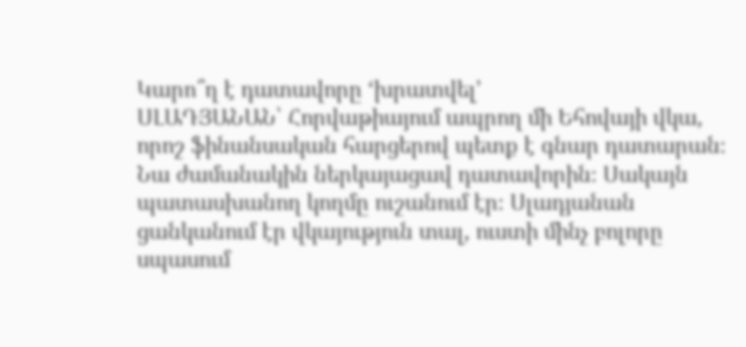Կարո՞ղ է դատավորը ‘խրատվել’
ՍԼԱԴՅԱՆԱՆ՝ Հորվաթիայում ապրող մի Եհովայի վկա, որոշ ֆինանսական հարցերով պետք է գնար դատարան։ Նա ժամանակին ներկայացավ դատավորին։ Սակայն պատասխանող կողմը ուշանում էր։ Սլադյանան ցանկանում էր վկայություն տալ, ուստի մինչ բոլորը սպասում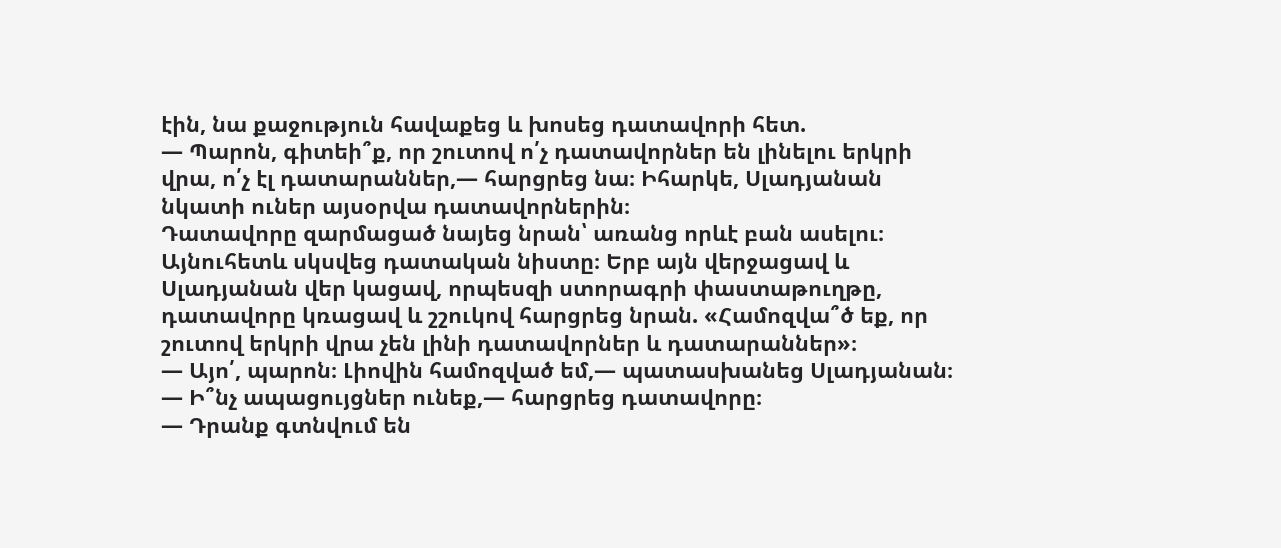էին, նա քաջություն հավաքեց և խոսեց դատավորի հետ.
— Պարոն, գիտեի՞ք, որ շուտով ո՛չ դատավորներ են լինելու երկրի վրա, ո՛չ էլ դատարաններ,— հարցրեց նա։ Իհարկե, Սլադյանան նկատի ուներ այսօրվա դատավորներին։
Դատավորը զարմացած նայեց նրան՝ առանց որևէ բան ասելու։ Այնուհետև սկսվեց դատական նիստը։ Երբ այն վերջացավ և Սլադյանան վեր կացավ, որպեսզի ստորագրի փաստաթուղթը, դատավորը կռացավ և շշուկով հարցրեց նրան. «Համոզվա՞ծ եք, որ շուտով երկրի վրա չեն լինի դատավորներ և դատարաններ»։
— Այո՛, պարոն։ Լիովին համոզված եմ,— պատասխանեց Սլադյանան։
— Ի՞նչ ապացույցներ ունեք,— հարցրեց դատավորը։
— Դրանք գտնվում են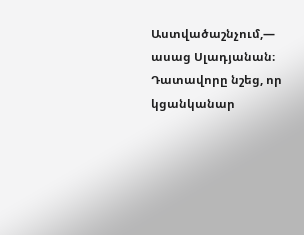Աստվածաշնչում,— ասաց Սլադյանան։
Դատավորը նշեց, որ կցանկանար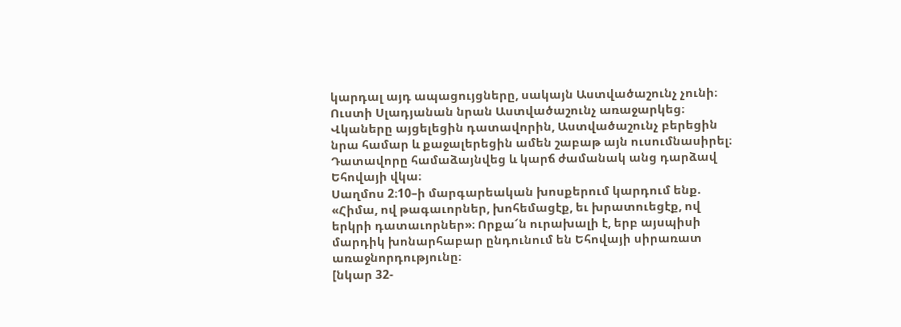կարդալ այդ ապացույցները, սակայն Աստվածաշունչ չունի։ Ուստի Սլադյանան նրան Աստվածաշունչ առաջարկեց։ Վկաները այցելեցին դատավորին, Աստվածաշունչ բերեցին նրա համար և քաջալերեցին ամեն շաբաթ այն ուսումնասիրել։ Դատավորը համաձայնվեց և կարճ ժամանակ անց դարձավ Եհովայի վկա։
Սաղմոս 2։10–ի մարգարեական խոսքերում կարդում ենք. «Հիմա, ով թագաւորներ, խոհեմացէք, եւ խրատուեցէք, ով երկրի դատաւորներ»։ Որքա՜ն ուրախալի է, երբ այսպիսի մարդիկ խոնարհաբար ընդունում են Եհովայի սիրառատ առաջնորդությունը։
[նկար 32-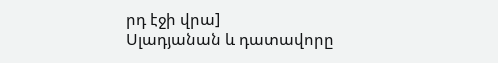րդ էջի վրա]
Սլադյանան և դատավորը